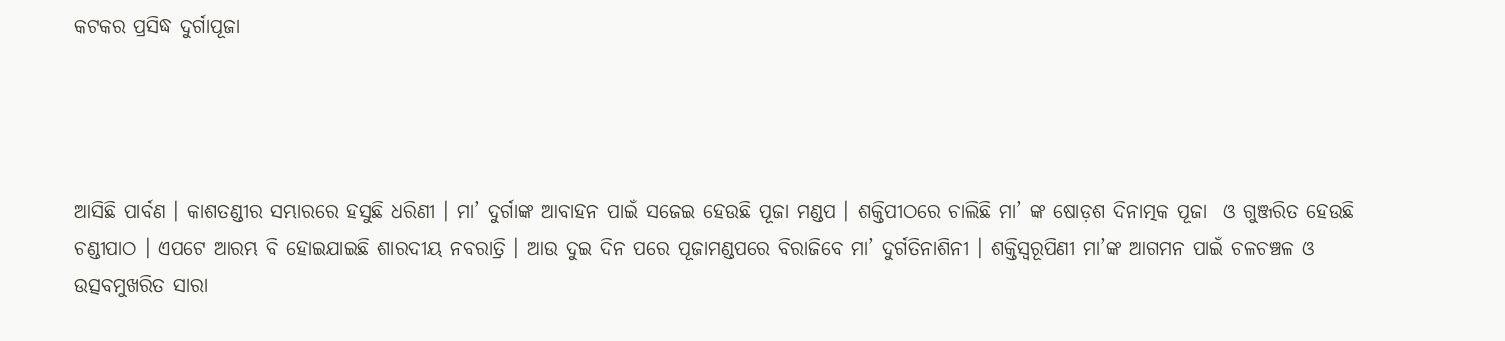କଟକର ପ୍ରସିଦ୍ଧ ଦୁର୍ଗାପୂଜା




ଆସିଛି ପାର୍ବଣ । କାଶତଣ୍ଡୀର ସମ୍ଭାରରେ ହସୁଛି ଧରିଣୀ । ମା’ ଦୁର୍ଗାଙ୍କ ଆବାହନ ପାଇଁ ସଜେଇ ହେଉଛି ପୂଜା ମଣ୍ଡପ । ଶକ୍ତିପୀଠରେ ଚାଲିଛି ମା’ ଙ୍କ ଷୋଡ଼ଶ ଦିନାତ୍ମକ ପୂଜା  ଓ ଗୁଞ୍ଜରିତ ହେଉଛି ଚଣ୍ଡୀପାଠ । ଏପଟେ ଆରମ୍ଭ ବି ହୋଇଯାଇଛି ଶାରଦୀୟ ନବରାତ୍ରି । ଆଉ ଦୁଇ ଦିନ ପରେ ପୂଜାମଣ୍ଡପରେ ବିରାଜିବେ ମା’ ଦୁର୍ଗତିନାଶିନୀ । ଶକ୍ତିସ୍ବରୂପିଣୀ ମା’ଙ୍କ ଆଗମନ ପାଇଁ ଚଳଚଞ୍ଚଳ ଓ ଉତ୍ସବମୁଖରିତ ସାରା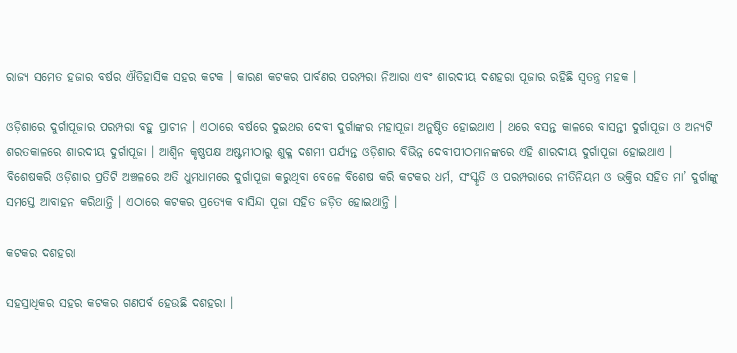ରାଜ୍ୟ ସମେତ ହଜାର ବର୍ଷର ଐତିହାସିକ ସହର କଟକ । କାରଣ କଟକର ପାର୍ବଣର ପରମ୍ପରା ନିଆରା ଏବଂ ଶାରଦୀୟ ଦଶହରା ପୂଜାର ରହିଛି ସ୍ବତନ୍ତ୍ର ମହକ ।

ଓଡ଼ିଶାରେ ଦୁର୍ଗାପୂଜାର ପରମ୍ପରା ବହୁ ପ୍ରାଚୀନ । ଏଠାରେ ବର୍ଷରେ ଦୁଇଥର ଦେବୀ ଦୁର୍ଗାଙ୍କର ମହାପୂଜା ଅନୁଷ୍ଠିତ ହୋଇଥାଏ । ଥରେ ବସନ୍ତ କାଳରେ ବାସନ୍ତୀ ଦୁର୍ଗାପୂଜା ଓ ଅନ୍ୟଟି ଶରତକାଳରେ ଶାରଦୀୟ ଦୁର୍ଗାପୂଜା । ଆଶ୍ବିନ କୃଷ୍ଣପକ୍ଷ ଅଷ୍ଟମୀଠାରୁ ଶୁକ୍ଳ ଦଶମୀ ପର୍ଯ୍ୟନ୍ତ ଓଡ଼ିଶାର ବିଭିନ୍ନ ଦେବୀପୀଠମାନଙ୍କରେ ଏହି ଶାରଦୀୟ ଦୁର୍ଗାପୂଜା ହୋଇଥାଏ ।  ବିଶେଷକରି ଓଡ଼ିଶାର ପ୍ରତିଟି ଅଞ୍ଚଳରେ ଅତି ଧୁମଧାମରେ ଦୁର୍ଗାପୂଜା କରୁଥିବା ବେଳେ ବିଶେଷ କରି କଟକର ଧର୍ମ, ସଂସ୍କୃତି ଓ ପରମ୍ପରାରେ ନୀତିନିୟମ ଓ ଭକ୍ତିର ସହିତ ମା’ ଦୁର୍ଗାଙ୍କୁ ସମସ୍ତେ ଆବାହନ କରିଥାନ୍ତି । ଏଠାରେ କଟକର ପ୍ରତ୍ୟେକ ବାସିନ୍ଦା ପୂଜା ସହିତ ଜଡ଼ିତ ହୋଇଥାନ୍ତି ।

କଟକର ଦଶହରା

ସହସ୍ରାଧିକର ସହର କଟକର ଗଣପର୍ବ ହେଉଛି ଦଶହରା ।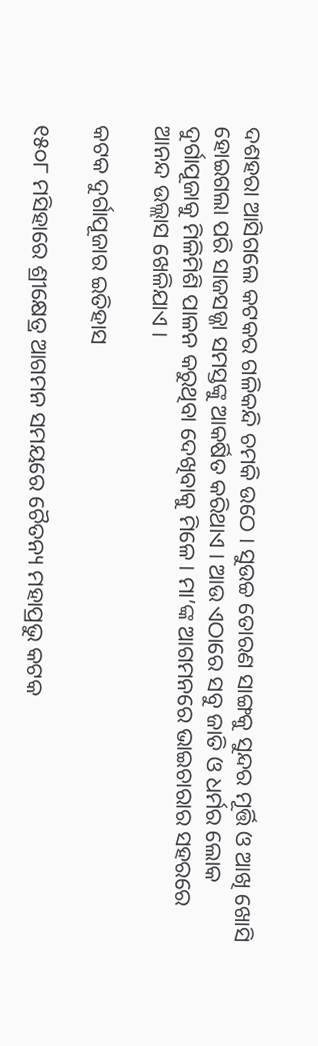ଦଶହରା ଆସିଗଲେ କଟକର ଗଳିକନ୍ଦି ଚମକି ଉଠେ । ସୁଉଚ୍ଚ ତୋରଣ ସାଙ୍ଗକୁ ସୁନ୍ଦର ମୂର୍ତ୍ତି ଓ ଆଖି ଖୋସି ହୋଇଗଲା ପରି ସାଜସଜ୍ଜା ସମସ୍ତଙ୍କୁ ଆକର୍ଷିତ କରିଥାଏ । ଆଉ ଏଠାରେ ସବୁ ଜାତି ଓ ଧର୍ମର ଲୋକ ଦୁର୍ଗାପୂଜାକୁ ମିଳିମିଶି ପାଳନ କରୁଥିବା ଦେଖିବାକୁ ମିଳେ । ମା’ଙ୍କ ଆଗମନରେ ଭାଇଚାରାର ସହରରେ ଆନନ୍ଦ ଉଲ୍ଲାସ ଖେଳିଯାଏ ।

କଟକ ଦୁର୍ଗାପୂଜାର ଇତିହାସ

୧୫୦୮ ମସିହାରେ ଶ୍ରୀକ୍ଷେତ୍ର ଆଗମନ ସମୟରେ ଚୈତନ୍ୟ ମହାପ୍ରଭୁ କଟକ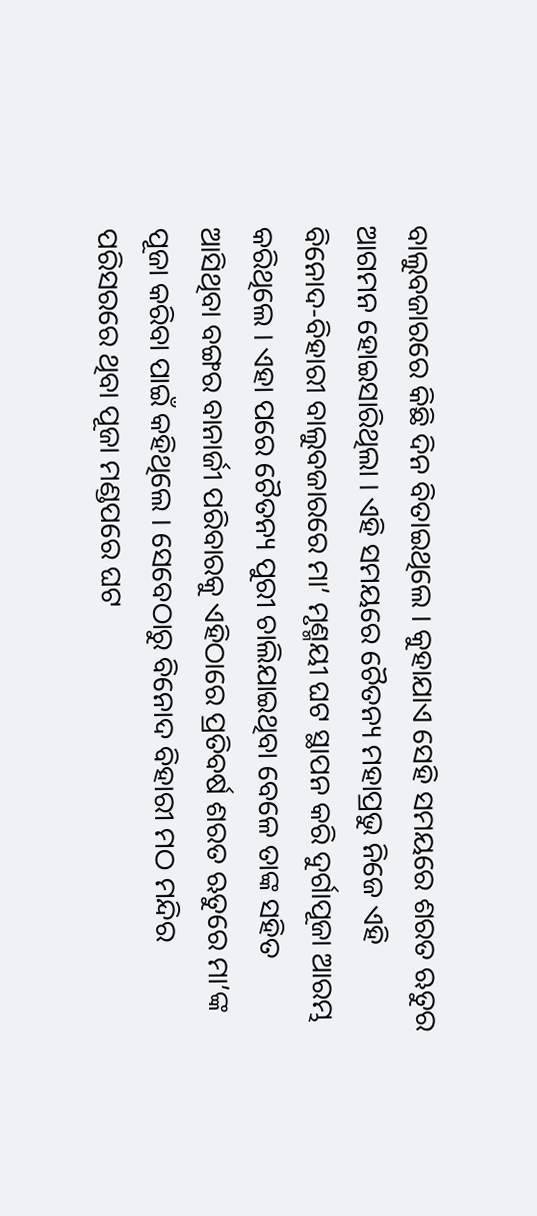ବାଲୁବଜାରରେ କିଛି ଦିନ ବିତାଇଥିଲେ । କୁହାଯାଏ ସେହି ସମୟରେ ଶରତ ଋତୁର ଆଗମନ ହୋଇସାରିଥିଲା । ଏହି ସମୟରେ ଚୈତନ୍ୟ ମହାପ୍ରଭୁ ନିଜେ ଏହି ବିନୋଦ-ବିହାରୀ ବାଲୁବଜାରରେ ମା’ ମୃଣ୍ମୟୀ ଘଟ ସ୍ଥାପନ କରି ଦୁର୍ଗାପୂଜା ଆରମ୍ଭ କରିଥିଲେ । ଏହା ପରେ ଚୈତନ୍ୟ ପୁରୀ ଚାଲିଯାଇଥିବା ବେଳେ ତାଙ୍କ ସହିତ ଆସିଥିବା ବଙ୍ଗର ବାନାର୍ଜୀ ପରିବାରକୁ ଏହିଠାରେ ପ୍ରତିବର୍ଷ ଶରତ ଋତୁରେ ମା’ଙ୍କ ପୂଜା କରିବା ପାଇଁ କହିଥିଲେ । ସେବେଠାରୁ ବିନୋଦ ବିହାରୀ ମଠ ମନ୍ଦିର ପରିସରରେ ଥିବା ପୂଜା ମଣ୍ଡପରେ ଘଟ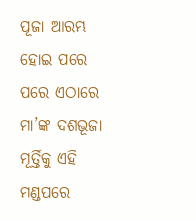ପୂଜା ଆରମ୍ଭ ହୋଇ ପରେ ପରେ ଏଠାରେ ମା’ଙ୍କ ଦଶଭୂଜା ମୂର୍ତ୍ତିକୁ ଏହି ମଣ୍ଡପରେ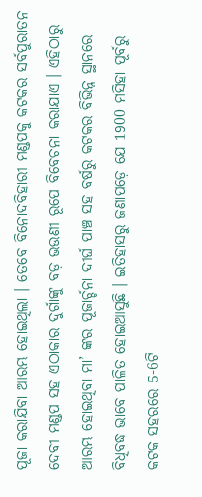ପୂଜା କରାଯିବା ଆରମ୍ଭ ହୋଇଥିଲା । ତେବେ ବିନୋଦବିହାରୀ ମଣ୍ଡପକୁ କଟକର ସର୍ବପୁରାତନ ଦେବୀ ମଣ୍ଡପ ସହ ଏଠାକାର ଦୁର୍ଗାଙ୍କୁ ବଡ଼ ଭଉଣୀ ରୂପେ ବିବେଚନା କରାଯାଏ । ଏହିଠାରୁ ଆରମ୍ଭ ହୋଇଥିବା ମା’ ଙ୍କର ପୂଜାର୍ଚ୍ଚନା ଦୀର୍ଘ ପାଞ୍ଚ ସହ ବର୍ଷରୁ କଟକର ବିଭିନ୍ନ ସ୍ଥାନରେ ବିଧିବଦ୍ଧ ଭାବେ ପାଳିତ ହୋଇଆସୁଛି । ଇତିହାସରୁ ଜଣାପଡ଼େ ଯେ 1900 ମସିହା ପୂର୍ବରୁ କଟକ ସହରରେ 5-6ଟି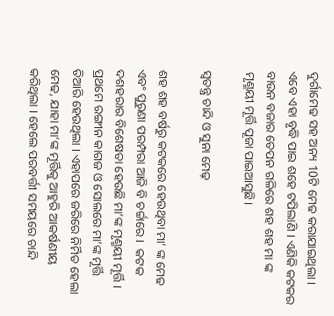ଦୁର୍ଗାମେଢ ସହ ଅନ୍ୟ 10ଟି ମେଢ କରାଯାଇଥିଲା । ଏବେ ଏହା ବୃଦ୍ଧି ପାଇ ଶହେ ଟପିଲାଣି । ଏଣିକି କଟକର ବାଉନ ବଜାର ତେପନ ଗଳିରେ ଶହ ଶହ ମା ଙ୍କ ମୃଣ୍ମୟୀ ମୂର୍ତ୍ତି ପୂଜା ପାଇଆସୁଛି।

ସ୍ବତନ୍ତ୍ର ଚାନ୍ଦି ଓ ସୁନା ମେଢ଼

ଶହ ଶହ ବର୍ଷରୁ କଟକରେ ହେଉଥିବା ମା’ ଙ୍କ ମେଢ ଏବଂ ପୁରୁଣା ପରମ୍ପରା ଆଜି ବି ଚର୍ଚ୍ଚାରେ ।  କଟକ ଦଶହରାର ବିଶେଷତା ହେଉଛି ମା’ଙ୍କ ମୃଣ୍ମୟୀ ମୂର୍ତ୍ତି ।  ପ୍ରଥମେ ରଙ୍ଗୀନ କାଗଜ ଓ ସୋଲରେ ମା’ଙ୍କ ମୂର୍ତ୍ତି ତିଆରି ହେଉଥିଲା । ଏହାପରେ ଜରିରେ ନିର୍ମିତ ହେଲା ମେଢ, ଯାହା ମା’ଙ୍କ ମୂର୍ତ୍ତିକୁ ଆହୁରି ଆକର୍ଷଣୀୟ କରିଥିଲା । ହେଲେ ପରବର୍ତ୍ତୀ ସମୟରେ ଚାନ୍ଦି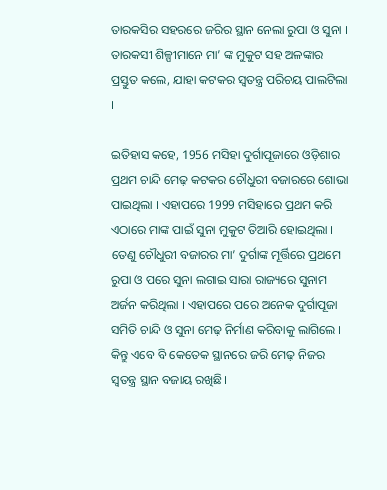ତାରକସିର ସହରରେ ଜରିର ସ୍ଥାନ ନେଲା ରୁପା ଓ ସୁନା । ତାରକସୀ ଶିଳ୍ପୀମାନେ ମା’ ଙ୍କ ମୁକୁଟ ସହ ଅଳଙ୍କାର ପ୍ରସ୍ତୁତ କଲେ, ଯାହା କଟକର ସ୍ବତନ୍ତ୍ର ପରିଚୟ ପାଲଟିଲା ।

ଇତିହାସ କହେ, 1956 ମସିହା ଦୁର୍ଗାପୂଜାରେ ଓଡ଼ିଶାର ପ୍ରଥମ ଚାନ୍ଦି ମେଢ଼ କଟକର ଚୌଧୁରୀ ବଜାରରେ ଶୋଭା ପାଇଥିଲା । ଏହାପରେ 1999 ମସିହାରେ ପ୍ରଥମ କରି ଏଠାରେ ମାଙ୍କ ପାଇଁ ସୁନା ମୁକୁଟ ତିଆରି ହୋଇଥିଲା । ତେଣୁ ଚୌଧୁରୀ ବଜାରର ମା’ ଦୁର୍ଗାଙ୍କ ମୂର୍ତ୍ତିରେ ପ୍ରଥମେ ରୁପା ଓ ପରେ ସୁନା ଲଗାଇ ସାରା ରାଜ୍ୟରେ ସୁନାମ ଅର୍ଜନ କରିଥିଲା । ଏହାପରେ ପରେ ଅନେକ ଦୁର୍ଗାପୂଜା ସମିତି ଚାନ୍ଦି ଓ ସୁନା ମେଢ଼ ନିର୍ମାଣ କରିବାକୁ ଲାଗିଲେ । କିନ୍ତୁ ଏବେ ବି କେତେକ ସ୍ଥାନରେ ଜରି ମେଢ଼ ନିଜର ସ୍ବତନ୍ତ୍ର ସ୍ଥାନ ବଜାୟ ରଖିଛି।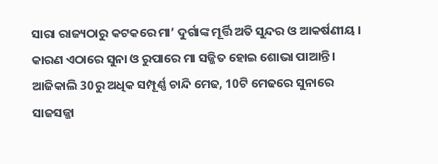ସାରା ରାଜ୍ୟଠାରୁ କଟକରେ ମା’ ଦୁର୍ଗାଙ୍କ ମୂର୍ତ୍ତି ଅତି ସୁନ୍ଦର ଓ ଆକର୍ଷଣୀୟ । କାରଣ ଏଠାରେ ସୁନା ଓ ରୁପାରେ ମା ସଜ୍ଜିତ ହୋଇ ଶୋଭା ପାଆନ୍ତି । ଆଜିକାଲି 30ରୁ ଅଧିକ ସମ୍ପୂର୍ଣ୍ଣ ଚାନ୍ଦି ମେଢ, 10ଟି ମେଢରେ ସୁନାରେ ସାଜସଜ୍ଜା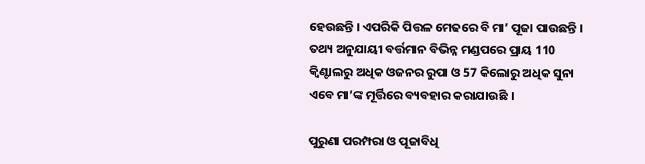ହେଉଛନ୍ତି । ଏପରିକି ପିତ୍ତଳ ମେଢରେ ବି ମା’ ପୂଜା ପାଉଛନ୍ତି ।  ତଥ୍ୟ ଅନୁଯାୟୀ ବର୍ତ୍ତମାନ ବିଭିନ୍ନ ମଣ୍ଡପରେ ପ୍ରାୟ 110 କ୍ବିଣ୍ଟାଲରୁ ଅଧିକ ଓଜନର ରୁପା ଓ 57 କିଲୋରୁ ଅଧିକ ସୁନା ଏବେ ମା’ଙ୍କ ମୂର୍ତ୍ତିରେ ବ୍ୟବହାର କରାଯାଉଛି ।

ପୁରୁଣା ପରମ୍ପରା ଓ ପୂଜାବିଧି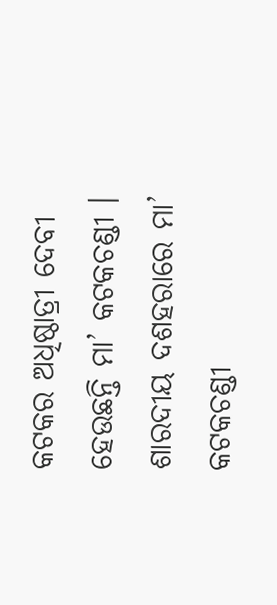କଟକର ଅଧିଷ୍ଠାତ୍ରୀ ଦେବୀ ହେଉଛନ୍ତି ମା’ କଟକଚଣ୍ଡୀ । ଶାରଦୀୟ ଦଶହରାରେ ମା’ କଟକଚଣ୍ଡୀ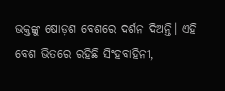ଭକ୍ତଙ୍କୁ ଷୋଡ଼ଶ ବେଶରେ ଦର୍ଶନ ଦିଅନ୍ତି। ଏହି ବେଶ ଭିତରେ ରହିଛି ସିଂହବାହିନୀ,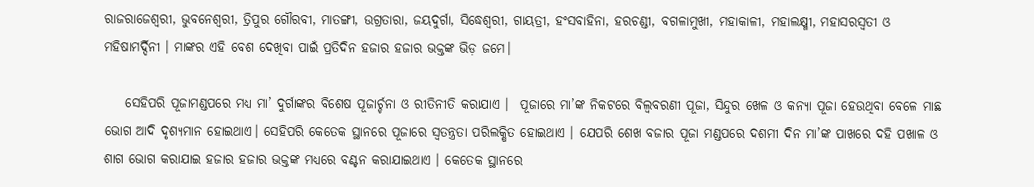ରାଜରାଜେଶ୍ବରୀ, ଭୁବନେଶ୍ବରୀ, ତ୍ରିପୁର ଗୌରବୀ, ମାତଙ୍ଗୀ, ଉଗ୍ରତାରା, ଜୟଦୁର୍ଗା, ସିଦ୍ଧେଶ୍ବରୀ, ଗାୟତ୍ରୀ, ହଂସବାହିନା, ହରଚଣ୍ଡୀ, ବଗଳାମୁଖୀ, ମହାକାଳୀ, ମହାଲକ୍ଷ୍ମୀ, ମହାସରସ୍ବତୀ ଓ ମହିଷାମର୍ଦ୍ଦିନୀ । ମାଙ୍କର ଏହି ବେଶ ଦେଖିବା ପାଇଁ ପ୍ରତିଦିନ ହଜାର ହଜାର ଭକ୍ତଙ୍କ ଭିଡ଼ ଜମେ।

    ସେହିପରି ପୂଜାମଣ୍ଡପରେ ମଧ୍ୟ ମା’ ଦୁର୍ଗାଙ୍କର ବିଶେଷ ପୂଜାର୍ଚ୍ଚନା ଓ ରୀତିନୀତି କରାଯାଏ ।  ପୂଜାରେ ମା’ଙ୍କ ନିକଟରେ ବିଲ୍ଵବରଣୀ ପୂଜା, ସିନ୍ଦୁର ଖେଳ ଓ କନ୍ୟା ପୂଜା ହେଉଥିବା ବେଳେ ମାଛ ଭୋଗ ଆଦି ଦୃଶ୍ୟମାନ ହୋଇଥାଏ। ସେହିପରି କେତେକ ସ୍ଥାନରେ ପୂଜାରେ ସ୍ବତନ୍ତ୍ରତା ପରିଲକ୍ଷିତ ହୋଇଥାଏ । ଯେପରି ଶେଖ ବଜାର ପୂଜା ମଣ୍ଡପରେ ଦଶମୀ ଦିନ ମା’ଙ୍କ ପାଖରେ ଦହି ପଖାଳ ଓ ଶାଗ ଭୋଗ କରାଯାଇ ହଜାର ହଜାର ଭକ୍ତଙ୍କ ମଧ୍ୟରେ ବଣ୍ଟନ କରାଯାଇଥାଏ । କେତେକ ସ୍ଥାନରେ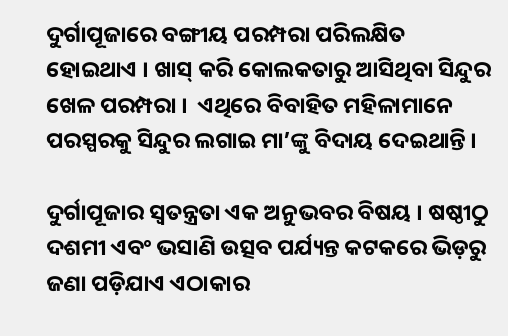ଦୁର୍ଗାପୂଜାରେ ବଙ୍ଗୀୟ ପରମ୍ପରା ପରିଲକ୍ଷିତ ହୋଇଥାଏ । ଖାସ୍ କରି କୋଲକତାରୁ ଆସିଥିବା ସିନ୍ଦୁର ଖେଳ ପରମ୍ପରା ।  ଏଥିରେ ବିବାହିତ ମହିଳାମାନେ ପରସ୍ପରକୁ ସିନ୍ଦୁର ଲଗାଇ ମା’ଙ୍କୁ ବିଦାୟ ଦେଇଥାନ୍ତି ।

ଦୁର୍ଗାପୂଜାର ସ୍ଵତନ୍ତ୍ରତା ଏକ ଅନୁଭବର ବିଷୟ । ଷଷ୍ଠୀଠୁ ଦଶମୀ ଏବଂ ଭସାଣି ଉତ୍ସବ ପର୍ଯ୍ୟନ୍ତ କଟକରେ ଭିଡ଼ରୁ ଜଣା ପଡ଼ିଯାଏ ଏଠାକାର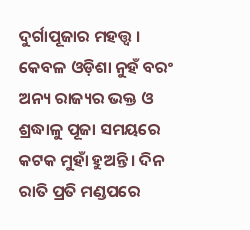ଦୁର୍ଗାପୂଜାର ମହତ୍ତ୍ବ ।  କେବଳ ଓଡ଼ିଶା ନୁହଁ ବରଂ ଅନ୍ୟ ରାଜ୍ୟର ଭକ୍ତ ଓ ଶ୍ରଦ୍ଧାଳୁ ପୂଜା ସମୟରେ କଟକ ମୁହାଁ ହୁଅନ୍ତି। ଦିନ ରାତି ପ୍ରତି ମଣ୍ଡପରେ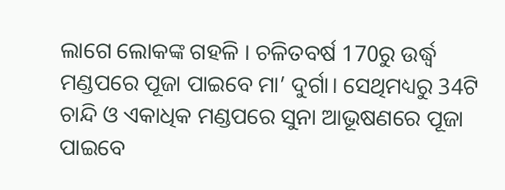ଲାଗେ ଲୋକଙ୍କ ଗହଳି । ଚଳିତବର୍ଷ 170ରୁ ଉର୍ଦ୍ଧ୍ବ ମଣ୍ଡପରେ ପୂଜା ପାଇବେ ମା’ ଦୁର୍ଗା। ସେଥିମଧ୍ୟରୁ 34ଟି ଚାନ୍ଦି ଓ ଏକାଧିକ ମଣ୍ଡପରେ ସୁନା ଆଭୂଷଣରେ ପୂଜା ପାଇବେ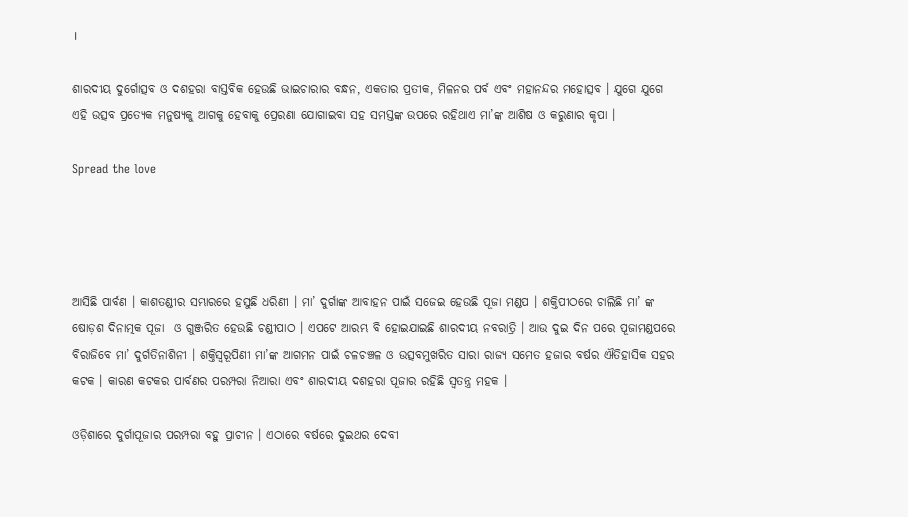।

ଶାରଦୀୟ ଦୁର୍ଗୋତ୍ସବ ଓ ଦଶହରା ବାସ୍ତବିକ ହେଉଛି ଭାଇଚାରାର ବନ୍ଧନ, ଏକତାର ପ୍ରତୀକ, ମିଳନର ପର୍ବ ଏବଂ ମହାନନ୍ଦର ମହୋତ୍ସବ । ଯୁଗେ ଯୁଗେ ଏହି ଉତ୍ସବ ପ୍ରତ୍ୟେକ ମନୁଷ୍ୟକୁ ଆଗକୁ ହେବାକୁ ପ୍ରେରଣା ଯୋଗାଇବା ସହ ସମସ୍ତଙ୍କ ଉପରେ ରହିଥାଏ ମା’ଙ୍କ ଆଶିଷ ଓ କରୁଣାର କୃପା ।

Spread the love




ଆସିଛି ପାର୍ବଣ । କାଶତଣ୍ଡୀର ସମ୍ଭାରରେ ହସୁଛି ଧରିଣୀ । ମା’ ଦୁର୍ଗାଙ୍କ ଆବାହନ ପାଇଁ ସଜେଇ ହେଉଛି ପୂଜା ମଣ୍ଡପ । ଶକ୍ତିପୀଠରେ ଚାଲିଛି ମା’ ଙ୍କ ଷୋଡ଼ଶ ଦିନାତ୍ମକ ପୂଜା  ଓ ଗୁଞ୍ଜରିତ ହେଉଛି ଚଣ୍ଡୀପାଠ । ଏପଟେ ଆରମ୍ଭ ବି ହୋଇଯାଇଛି ଶାରଦୀୟ ନବରାତ୍ରି । ଆଉ ଦୁଇ ଦିନ ପରେ ପୂଜାମଣ୍ଡପରେ ବିରାଜିବେ ମା’ ଦୁର୍ଗତିନାଶିନୀ । ଶକ୍ତିସ୍ବରୂପିଣୀ ମା’ଙ୍କ ଆଗମନ ପାଇଁ ଚଳଚଞ୍ଚଳ ଓ ଉତ୍ସବମୁଖରିତ ସାରା ରାଜ୍ୟ ସମେତ ହଜାର ବର୍ଷର ଐତିହାସିକ ସହର କଟକ । କାରଣ କଟକର ପାର୍ବଣର ପରମ୍ପରା ନିଆରା ଏବଂ ଶାରଦୀୟ ଦଶହରା ପୂଜାର ରହିଛି ସ୍ବତନ୍ତ୍ର ମହକ ।

ଓଡ଼ିଶାରେ ଦୁର୍ଗାପୂଜାର ପରମ୍ପରା ବହୁ ପ୍ରାଚୀନ । ଏଠାରେ ବର୍ଷରେ ଦୁଇଥର ଦେବୀ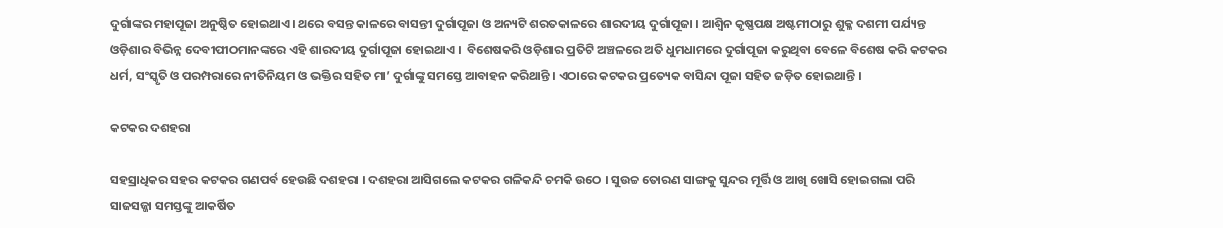ଦୁର୍ଗାଙ୍କର ମହାପୂଜା ଅନୁଷ୍ଠିତ ହୋଇଥାଏ । ଥରେ ବସନ୍ତ କାଳରେ ବାସନ୍ତୀ ଦୁର୍ଗାପୂଜା ଓ ଅନ୍ୟଟି ଶରତକାଳରେ ଶାରଦୀୟ ଦୁର୍ଗାପୂଜା । ଆଶ୍ବିନ କୃଷ୍ଣପକ୍ଷ ଅଷ୍ଟମୀଠାରୁ ଶୁକ୍ଳ ଦଶମୀ ପର୍ଯ୍ୟନ୍ତ ଓଡ଼ିଶାର ବିଭିନ୍ନ ଦେବୀପୀଠମାନଙ୍କରେ ଏହି ଶାରଦୀୟ ଦୁର୍ଗାପୂଜା ହୋଇଥାଏ ।  ବିଶେଷକରି ଓଡ଼ିଶାର ପ୍ରତିଟି ଅଞ୍ଚଳରେ ଅତି ଧୁମଧାମରେ ଦୁର୍ଗାପୂଜା କରୁଥିବା ବେଳେ ବିଶେଷ କରି କଟକର ଧର୍ମ, ସଂସ୍କୃତି ଓ ପରମ୍ପରାରେ ନୀତିନିୟମ ଓ ଭକ୍ତିର ସହିତ ମା’ ଦୁର୍ଗାଙ୍କୁ ସମସ୍ତେ ଆବାହନ କରିଥାନ୍ତି । ଏଠାରେ କଟକର ପ୍ରତ୍ୟେକ ବାସିନ୍ଦା ପୂଜା ସହିତ ଜଡ଼ିତ ହୋଇଥାନ୍ତି ।

କଟକର ଦଶହରା

ସହସ୍ରାଧିକର ସହର କଟକର ଗଣପର୍ବ ହେଉଛି ଦଶହରା । ଦଶହରା ଆସିଗଲେ କଟକର ଗଳିକନ୍ଦି ଚମକି ଉଠେ । ସୁଉଚ୍ଚ ତୋରଣ ସାଙ୍ଗକୁ ସୁନ୍ଦର ମୂର୍ତ୍ତି ଓ ଆଖି ଖୋସି ହୋଇଗଲା ପରି ସାଜସଜ୍ଜା ସମସ୍ତଙ୍କୁ ଆକର୍ଷିତ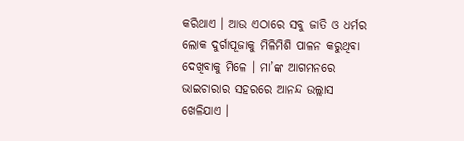କରିଥାଏ । ଆଉ ଏଠାରେ ସବୁ ଜାତି ଓ ଧର୍ମର ଲୋକ ଦୁର୍ଗାପୂଜାକୁ ମିଳିମିଶି ପାଳନ କରୁଥିବା ଦେଖିବାକୁ ମିଳେ । ମା’ଙ୍କ ଆଗମନରେ ଭାଇଚାରାର ସହରରେ ଆନନ୍ଦ ଉଲ୍ଲାସ ଖେଳିଯାଏ ।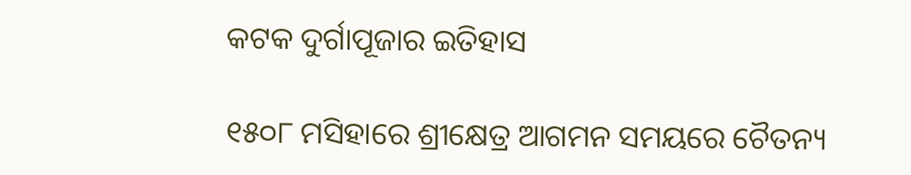କଟକ ଦୁର୍ଗାପୂଜାର ଇତିହାସ

୧୫୦୮ ମସିହାରେ ଶ୍ରୀକ୍ଷେତ୍ର ଆଗମନ ସମୟରେ ଚୈତନ୍ୟ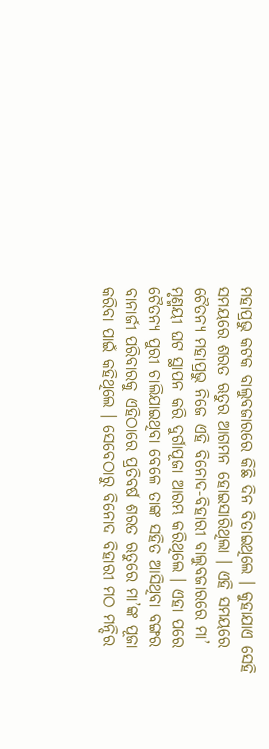ମହାପ୍ରଭୁ କଟକ ବାଲୁବଜାରରେ କିଛି ଦିନ ବିତାଇଥିଲେ । କୁହାଯାଏ ସେହି ସମୟରେ ଶରତ ଋତୁର ଆଗମନ ହୋଇସାରିଥିଲା । ଏହି ସମୟରେ ଚୈତନ୍ୟ ମହାପ୍ରଭୁ ନିଜେ ଏହି ବିନୋଦ-ବିହାରୀ ବାଲୁବଜାରରେ ମା’ ମୃଣ୍ମୟୀ ଘଟ ସ୍ଥାପନ କରି ଦୁର୍ଗାପୂଜା ଆରମ୍ଭ କରିଥିଲେ । ଏହା ପରେ ଚୈତନ୍ୟ ପୁରୀ ଚାଲିଯାଇଥିବା ବେଳେ ତାଙ୍କ ସହିତ ଆସିଥିବା ବଙ୍ଗର ବାନାର୍ଜୀ ପରିବାରକୁ ଏହିଠାରେ ପ୍ରତିବର୍ଷ ଶରତ ଋତୁରେ ମା’ଙ୍କ ପୂଜା କରିବା ପାଇଁ କହିଥିଲେ । ସେବେଠାରୁ ବିନୋଦ ବିହାରୀ ମଠ ମନ୍ଦିର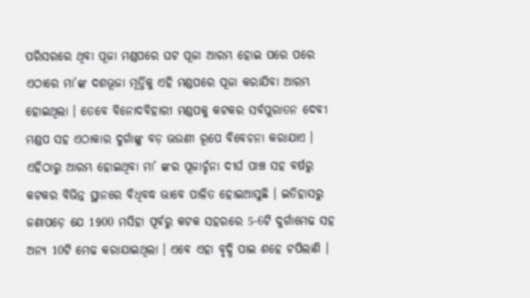ପରିସରରେ ଥିବା ପୂଜା ମଣ୍ଡପରେ ଘଟ ପୂଜା ଆରମ୍ଭ ହୋଇ ପରେ ପରେ ଏଠାରେ ମା’ଙ୍କ ଦଶଭୂଜା ମୂର୍ତ୍ତିକୁ ଏହି ମଣ୍ଡପରେ ପୂଜା କରାଯିବା ଆରମ୍ଭ ହୋଇଥିଲା । ତେବେ ବିନୋଦବିହାରୀ ମଣ୍ଡପକୁ କଟକର ସର୍ବପୁରାତନ ଦେବୀ ମଣ୍ଡପ ସହ ଏଠାକାର ଦୁର୍ଗାଙ୍କୁ ବଡ଼ ଭଉଣୀ ରୂପେ ବିବେଚନା କରାଯାଏ । ଏହିଠାରୁ ଆରମ୍ଭ ହୋଇଥିବା ମା’ ଙ୍କର ପୂଜାର୍ଚ୍ଚନା ଦୀର୍ଘ ପାଞ୍ଚ ସହ ବର୍ଷରୁ କଟକର ବିଭିନ୍ନ ସ୍ଥାନରେ ବିଧିବଦ୍ଧ ଭାବେ ପାଳିତ ହୋଇଆସୁଛି । ଇତିହାସରୁ ଜଣାପଡ଼େ ଯେ 1900 ମସିହା ପୂର୍ବରୁ କଟକ ସହରରେ 5-6ଟି ଦୁର୍ଗାମେଢ ସହ ଅନ୍ୟ 10ଟି ମେଢ କରାଯାଇଥିଲା । ଏବେ ଏହା ବୃଦ୍ଧି ପାଇ ଶହେ ଟପିଲାଣି ।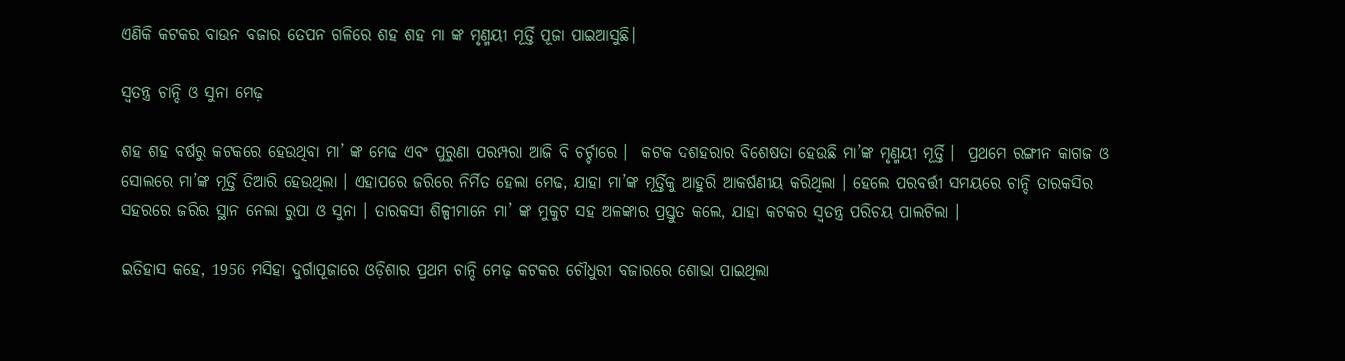ଏଣିକି କଟକର ବାଉନ ବଜାର ତେପନ ଗଳିରେ ଶହ ଶହ ମା ଙ୍କ ମୃଣ୍ମୟୀ ମୂର୍ତ୍ତି ପୂଜା ପାଇଆସୁଛି।

ସ୍ବତନ୍ତ୍ର ଚାନ୍ଦି ଓ ସୁନା ମେଢ଼

ଶହ ଶହ ବର୍ଷରୁ କଟକରେ ହେଉଥିବା ମା’ ଙ୍କ ମେଢ ଏବଂ ପୁରୁଣା ପରମ୍ପରା ଆଜି ବି ଚର୍ଚ୍ଚାରେ ।  କଟକ ଦଶହରାର ବିଶେଷତା ହେଉଛି ମା’ଙ୍କ ମୃଣ୍ମୟୀ ମୂର୍ତ୍ତି ।  ପ୍ରଥମେ ରଙ୍ଗୀନ କାଗଜ ଓ ସୋଲରେ ମା’ଙ୍କ ମୂର୍ତ୍ତି ତିଆରି ହେଉଥିଲା । ଏହାପରେ ଜରିରେ ନିର୍ମିତ ହେଲା ମେଢ, ଯାହା ମା’ଙ୍କ ମୂର୍ତ୍ତିକୁ ଆହୁରି ଆକର୍ଷଣୀୟ କରିଥିଲା । ହେଲେ ପରବର୍ତ୍ତୀ ସମୟରେ ଚାନ୍ଦି ତାରକସିର ସହରରେ ଜରିର ସ୍ଥାନ ନେଲା ରୁପା ଓ ସୁନା । ତାରକସୀ ଶିଳ୍ପୀମାନେ ମା’ ଙ୍କ ମୁକୁଟ ସହ ଅଳଙ୍କାର ପ୍ରସ୍ତୁତ କଲେ, ଯାହା କଟକର ସ୍ବତନ୍ତ୍ର ପରିଚୟ ପାଲଟିଲା ।

ଇତିହାସ କହେ, 1956 ମସିହା ଦୁର୍ଗାପୂଜାରେ ଓଡ଼ିଶାର ପ୍ରଥମ ଚାନ୍ଦି ମେଢ଼ କଟକର ଚୌଧୁରୀ ବଜାରରେ ଶୋଭା ପାଇଥିଲା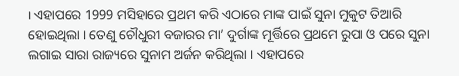। ଏହାପରେ 1999 ମସିହାରେ ପ୍ରଥମ କରି ଏଠାରେ ମାଙ୍କ ପାଇଁ ସୁନା ମୁକୁଟ ତିଆରି ହୋଇଥିଲା । ତେଣୁ ଚୌଧୁରୀ ବଜାରର ମା’ ଦୁର୍ଗାଙ୍କ ମୂର୍ତ୍ତିରେ ପ୍ରଥମେ ରୁପା ଓ ପରେ ସୁନା ଲଗାଇ ସାରା ରାଜ୍ୟରେ ସୁନାମ ଅର୍ଜନ କରିଥିଲା । ଏହାପରେ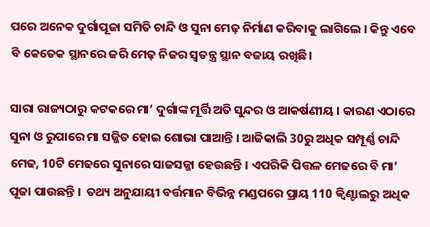ପରେ ଅନେକ ଦୁର୍ଗାପୂଜା ସମିତି ଚାନ୍ଦି ଓ ସୁନା ମେଢ଼ ନିର୍ମାଣ କରିବାକୁ ଲାଗିଲେ । କିନ୍ତୁ ଏବେ ବି କେତେକ ସ୍ଥାନରେ ଜରି ମେଢ଼ ନିଜର ସ୍ବତନ୍ତ୍ର ସ୍ଥାନ ବଜାୟ ରଖିଛି।

ସାରା ରାଜ୍ୟଠାରୁ କଟକରେ ମା’ ଦୁର୍ଗାଙ୍କ ମୂର୍ତ୍ତି ଅତି ସୁନ୍ଦର ଓ ଆକର୍ଷଣୀୟ । କାରଣ ଏଠାରେ ସୁନା ଓ ରୁପାରେ ମା ସଜ୍ଜିତ ହୋଇ ଶୋଭା ପାଆନ୍ତି । ଆଜିକାଲି 30ରୁ ଅଧିକ ସମ୍ପୂର୍ଣ୍ଣ ଚାନ୍ଦି ମେଢ, 10ଟି ମେଢରେ ସୁନାରେ ସାଜସଜ୍ଜା ହେଉଛନ୍ତି । ଏପରିକି ପିତ୍ତଳ ମେଢରେ ବି ମା’ ପୂଜା ପାଉଛନ୍ତି ।  ତଥ୍ୟ ଅନୁଯାୟୀ ବର୍ତ୍ତମାନ ବିଭିନ୍ନ ମଣ୍ଡପରେ ପ୍ରାୟ 110 କ୍ବିଣ୍ଟାଲରୁ ଅଧିକ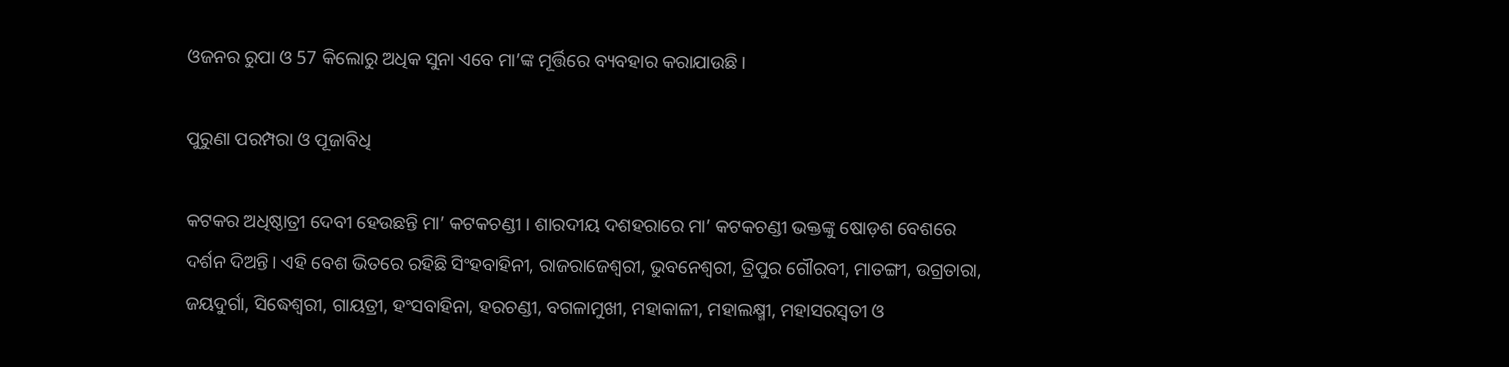ଓଜନର ରୁପା ଓ 57 କିଲୋରୁ ଅଧିକ ସୁନା ଏବେ ମା’ଙ୍କ ମୂର୍ତ୍ତିରେ ବ୍ୟବହାର କରାଯାଉଛି ।

ପୁରୁଣା ପରମ୍ପରା ଓ ପୂଜାବିଧି

କଟକର ଅଧିଷ୍ଠାତ୍ରୀ ଦେବୀ ହେଉଛନ୍ତି ମା’ କଟକଚଣ୍ଡୀ । ଶାରଦୀୟ ଦଶହରାରେ ମା’ କଟକଚଣ୍ଡୀ ଭକ୍ତଙ୍କୁ ଷୋଡ଼ଶ ବେଶରେ ଦର୍ଶନ ଦିଅନ୍ତି। ଏହି ବେଶ ଭିତରେ ରହିଛି ସିଂହବାହିନୀ, ରାଜରାଜେଶ୍ବରୀ, ଭୁବନେଶ୍ବରୀ, ତ୍ରିପୁର ଗୌରବୀ, ମାତଙ୍ଗୀ, ଉଗ୍ରତାରା, ଜୟଦୁର୍ଗା, ସିଦ୍ଧେଶ୍ବରୀ, ଗାୟତ୍ରୀ, ହଂସବାହିନା, ହରଚଣ୍ଡୀ, ବଗଳାମୁଖୀ, ମହାକାଳୀ, ମହାଲକ୍ଷ୍ମୀ, ମହାସରସ୍ବତୀ ଓ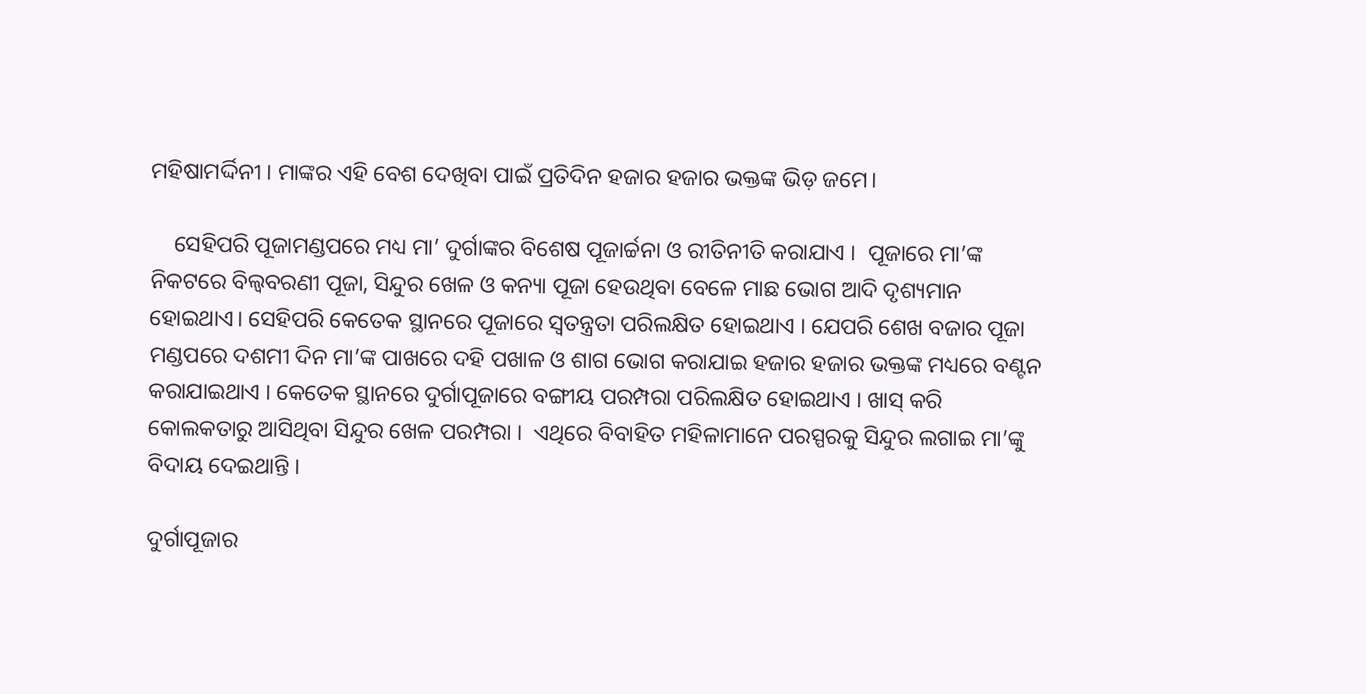ମହିଷାମର୍ଦ୍ଦିନୀ । ମାଙ୍କର ଏହି ବେଶ ଦେଖିବା ପାଇଁ ପ୍ରତିଦିନ ହଜାର ହଜାର ଭକ୍ତଙ୍କ ଭିଡ଼ ଜମେ।

    ସେହିପରି ପୂଜାମଣ୍ଡପରେ ମଧ୍ୟ ମା’ ଦୁର୍ଗାଙ୍କର ବିଶେଷ ପୂଜାର୍ଚ୍ଚନା ଓ ରୀତିନୀତି କରାଯାଏ ।  ପୂଜାରେ ମା’ଙ୍କ ନିକଟରେ ବିଲ୍ଵବରଣୀ ପୂଜା, ସିନ୍ଦୁର ଖେଳ ଓ କନ୍ୟା ପୂଜା ହେଉଥିବା ବେଳେ ମାଛ ଭୋଗ ଆଦି ଦୃଶ୍ୟମାନ ହୋଇଥାଏ। ସେହିପରି କେତେକ ସ୍ଥାନରେ ପୂଜାରେ ସ୍ବତନ୍ତ୍ରତା ପରିଲକ୍ଷିତ ହୋଇଥାଏ । ଯେପରି ଶେଖ ବଜାର ପୂଜା ମଣ୍ଡପରେ ଦଶମୀ ଦିନ ମା’ଙ୍କ ପାଖରେ ଦହି ପଖାଳ ଓ ଶାଗ ଭୋଗ କରାଯାଇ ହଜାର ହଜାର ଭକ୍ତଙ୍କ ମଧ୍ୟରେ ବଣ୍ଟନ କରାଯାଇଥାଏ । କେତେକ ସ୍ଥାନରେ ଦୁର୍ଗାପୂଜାରେ ବଙ୍ଗୀୟ ପରମ୍ପରା ପରିଲକ୍ଷିତ ହୋଇଥାଏ । ଖାସ୍ କରି କୋଲକତାରୁ ଆସିଥିବା ସିନ୍ଦୁର ଖେଳ ପରମ୍ପରା ।  ଏଥିରେ ବିବାହିତ ମହିଳାମାନେ ପରସ୍ପରକୁ ସିନ୍ଦୁର ଲଗାଇ ମା’ଙ୍କୁ ବିଦାୟ ଦେଇଥାନ୍ତି ।

ଦୁର୍ଗାପୂଜାର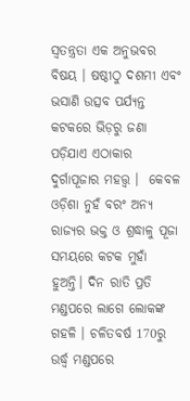ସ୍ଵତନ୍ତ୍ରତା ଏକ ଅନୁଭବର ବିଷୟ । ଷଷ୍ଠୀଠୁ ଦଶମୀ ଏବଂ ଭସାଣି ଉତ୍ସବ ପର୍ଯ୍ୟନ୍ତ କଟକରେ ଭିଡ଼ରୁ ଜଣା ପଡ଼ିଯାଏ ଏଠାକାର ଦୁର୍ଗାପୂଜାର ମହତ୍ତ୍ବ ।  କେବଳ ଓଡ଼ିଶା ନୁହଁ ବରଂ ଅନ୍ୟ ରାଜ୍ୟର ଭକ୍ତ ଓ ଶ୍ରଦ୍ଧାଳୁ ପୂଜା ସମୟରେ କଟକ ମୁହାଁ ହୁଅନ୍ତି। ଦିନ ରାତି ପ୍ରତି ମଣ୍ଡପରେ ଲାଗେ ଲୋକଙ୍କ ଗହଳି । ଚଳିତବର୍ଷ 170ରୁ ଉର୍ଦ୍ଧ୍ବ ମଣ୍ଡପରେ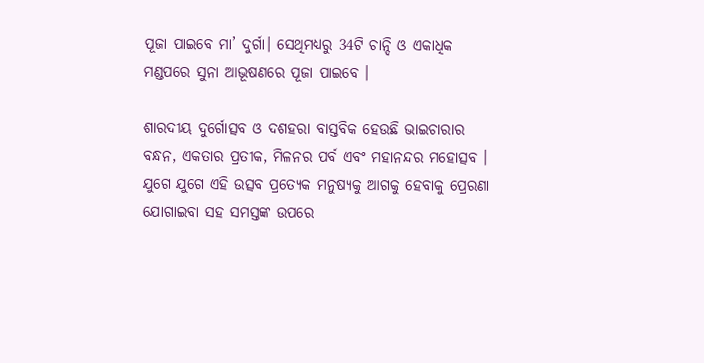ପୂଜା ପାଇବେ ମା’ ଦୁର୍ଗା। ସେଥିମଧ୍ୟରୁ 34ଟି ଚାନ୍ଦି ଓ ଏକାଧିକ ମଣ୍ଡପରେ ସୁନା ଆଭୂଷଣରେ ପୂଜା ପାଇବେ ।

ଶାରଦୀୟ ଦୁର୍ଗୋତ୍ସବ ଓ ଦଶହରା ବାସ୍ତବିକ ହେଉଛି ଭାଇଚାରାର ବନ୍ଧନ, ଏକତାର ପ୍ରତୀକ, ମିଳନର ପର୍ବ ଏବଂ ମହାନନ୍ଦର ମହୋତ୍ସବ । ଯୁଗେ ଯୁଗେ ଏହି ଉତ୍ସବ ପ୍ରତ୍ୟେକ ମନୁଷ୍ୟକୁ ଆଗକୁ ହେବାକୁ ପ୍ରେରଣା ଯୋଗାଇବା ସହ ସମସ୍ତଙ୍କ ଉପରେ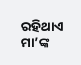ରହିଥାଏ ମା’ଙ୍କ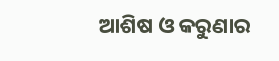ଆଶିଷ ଓ କରୁଣାର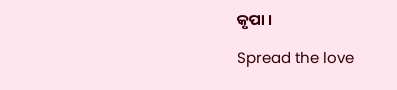କୃପା ।

Spread the love